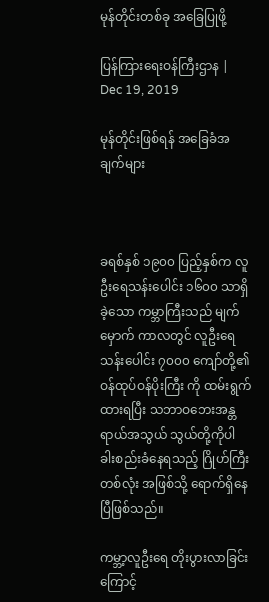မုန်တိုင်းတစ်ခု အခြေပြုဖို့

ပြန်ကြားရေးဝန်ကြီးဌာန | Dec 19, 2019

မုန်တိုင်းဖြစ်ရန် အခြေခံအချက်များ



ခရစ်နှစ် ၁၉၀၀ ပြည့်နှစ်က လူဦးရေသန်းပေါင်း ၁၆၀၀ သာရှိခဲ့သော ကမ္ဘာကြီးသည် မျက်မှောက် ကာလတွင် လူဦးရေသန်းပေါင်း ၇၀၀၀ ကျော်တို့၏ ဝန်ထုပ်ဝန်ပိုးကြီး ကို ထမ်းရွက်ထားရပြီး သဘာဝဘေးအန္တရာယ်အသွယ် သွယ်တို့ကိုပါ ခါးစည်းခံနေရသည့် ဂြိုဟ်ကြီးတစ်လုံး အဖြစ်သို့ ရောက်ရှိနေပြီဖြစ်သည်။

ကမ္ဘာ့လူဦးရေ တိုးပွားလာခြင်းကြောင့်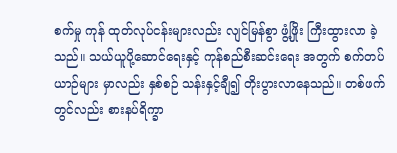စက်မှု ကုန် ထုတ်လုပ်ငန်းများလည်း လျင်မြန်စွာ ဖွံ့ဖြိုး ကြီးထွားလာ ခဲ့သည်။ သယ်ယူပို့ဆောင်ရေးနှင့် ကုန်စည်စီးဆင်းရေး အတွက် စက်တပ်ယာဉ်များ မှာလည်း နှစ်စဉ် သန်းနှင့်ချီ၍ တိုးပွားလာနေသည်။ တစ်ဖက်တွင်လည်း စားနပ်ရိက္ခာ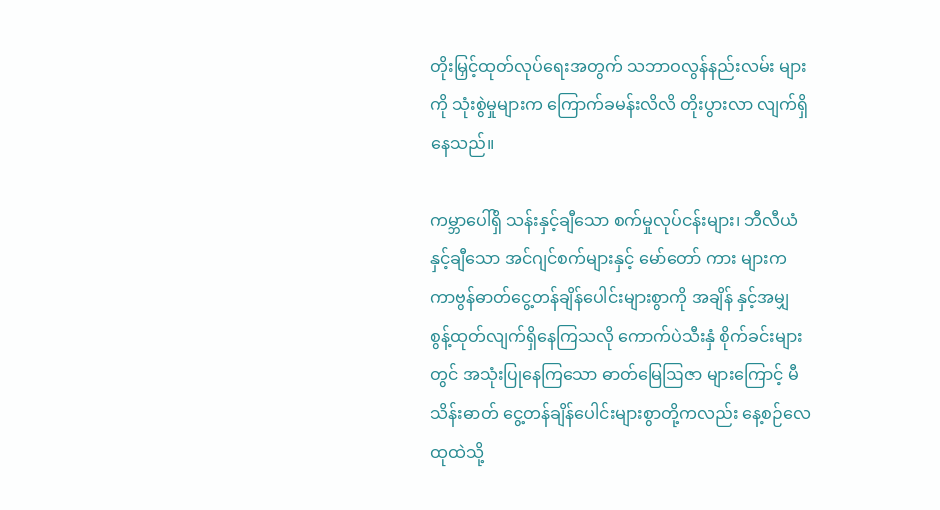တိုးမြှင့်ထုတ်လုပ်ရေးအတွက် သဘာဝလွန်နည်းလမ်း များကို သုံးစွဲမှုများက ကြောက်ခမန်းလိလိ တိုးပွားလာ လျက်ရှိနေသည်။

ကမ္ဘာပေါ်ရှိ သန်းနှင့်ချီသော စက်မှုလုပ်ငန်းများ၊ ဘီလီယံနှင့်ချီသော အင်ဂျင်စက်များနှင့် မော်တော် ကား များက ကာဗွန်ဓာတ်ငွေ့တန်ချိန်ပေါင်းများစွာကို အချိန် နှင့်အမျှ စွန့်ထုတ်လျက်ရှိနေကြသလို ကောက်ပဲသီးနှံ စိုက်ခင်းများတွင် အသုံးပြုနေကြသော ဓာတ်မြေဩဇာ များကြောင့် မီသိန်းဓာတ် ငွေ့တန်ချိန်ပေါင်းများစွာတို့ကလည်း နေ့စဉ်လေထုထဲသို့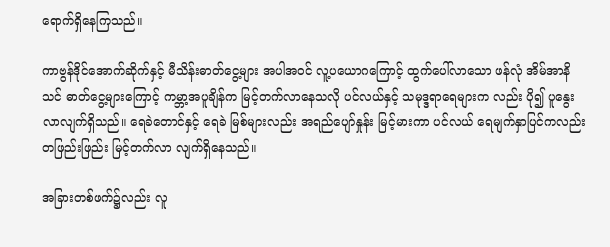ရောက်ရှိနေကြသည်။

ကာဗွန်ဒိုင်အောက်ဆိုက်နှင့် မီသိန်းဓာတ်ငွေ့များ အပါအဝင် လူ့ပယောဂကြောင့် ထွက်ပေါ်လာသော ဖန်လုံ အိမ်အာနိသင် ဓာတ်ငွေ့များကြောင့် ကမ္ဘာ့အပူချိန်က မြင့်တက်လာနေသလို ပင်လယ်နှင့် သမုဒ္ဒရာရေများက လည်း ပို၍ ပူနွေးလာလျက်ရှိသည်။ ရေခဲတောင်နှင့် ရေခဲ မြစ်များလည်း အရည်ပျော်နှုန်း မြင့်မားကာ ပင်လယ် ရေမျက်နှာပြင်ကလည်း တဖြည်းဖြည်း မြင့်တက်လာ လျက်ရှိနေသည်။

အခြားတစ်ဖက်၌လည်း လူ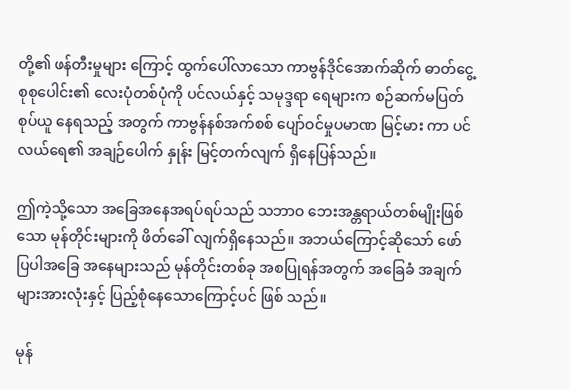တို့၏ ဖန်တီးမှုများ ကြောင့် ထွက်ပေါ်လာသော ကာဗွန်ဒိုင်အောက်ဆိုက် ဓာတ်ငွေ့ စုစုပေါင်း၏ လေးပုံတစ်ပုံကို ပင်လယ်နှင့် သမုဒ္ဒရာ ရေများက စဉ်ဆက်မပြတ် စုပ်ယူ နေရသည့် အတွက် ကာဗွန်နစ်အက်စစ် ပျော်ဝင်မှုပမာဏ မြင့်မား ကာ ပင်လယ်ရေ၏ အချဉ်ပေါက် နှုန်း မြင့်တက်လျက် ရှိနေပြန်သည်။

ဤကဲ့သို့သော အခြေအနေအရပ်ရပ်သည် သဘာဝ ဘေးအန္တရာယ်တစ်မျိုးဖြစ်သော မုန်တိုင်းများကို ဖိတ်ခေါ် လျက်ရှိနေသည်။ အဘယ်ကြောင့်ဆိုသော် ဖော်ပြပါအခြေ အနေများသည် မုန်တိုင်းတစ်ခု အစပြုရန်အတွက် အခြေခံ အချက်များအားလုံးနှင့် ပြည့်စုံနေသောကြောင့်ပင် ဖြစ် သည်။

မုန်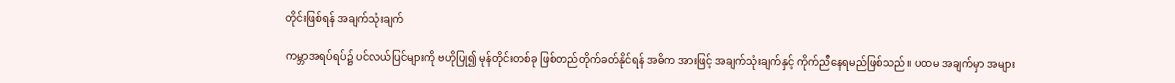တိုင်းဖြစ်ရန် အချက်သုံးချက်

ကမ္ဘာအရပ်ရပ်၌ ပင်လယ်ပြင်များကို ဗဟိုပြု၍ မုန်တိုင်းတစ်ခု ဖြစ်တည်တိုက်ခတ်နိုင်ရန် အဓိက အားဖြင့် အချက်သုံးချက်နှင့် ကိုက်ညီနေရမည်ဖြစ်သည်။ ပထမ အချက်မှာ အများ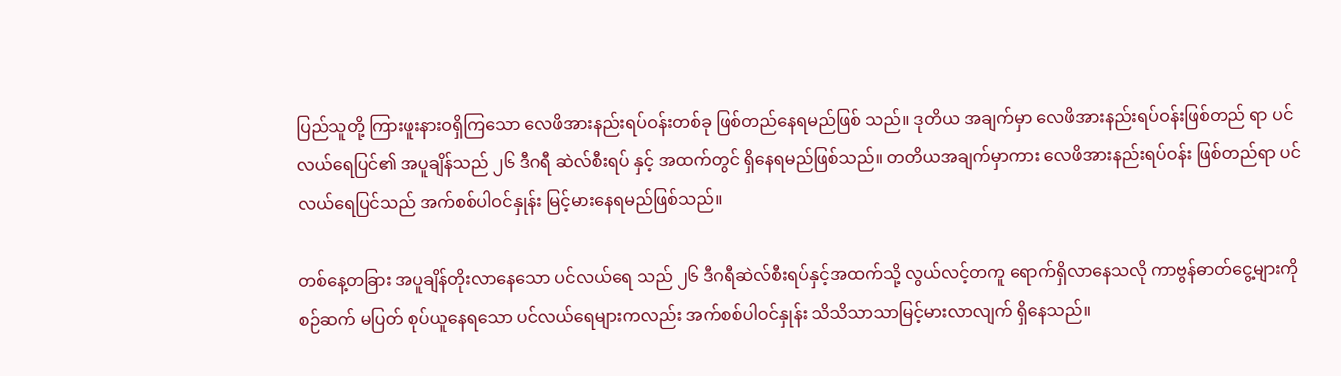ပြည်သူတို့ ကြားဖူးနားဝရှိကြသော လေဖိအားနည်းရပ်ဝန်းတစ်ခု ဖြစ်တည်နေရမည်ဖြစ် သည်။ ဒုတိယ အချက်မှာ လေဖိအားနည်းရပ်ဝန်းဖြစ်တည် ရာ ပင်လယ်ရေပြင်၏ အပူချိန်သည် ၂၆ ဒီဂရီ ဆဲလ်စီးရပ် နှင့် အထက်တွင် ရှိနေရမည်ဖြစ်သည်။ တတိယအချက်မှာကား လေဖိအားနည်းရပ်ဝန်း ဖြစ်တည်ရာ ပင်လယ်ရေပြင်သည် အက်စစ်ပါဝင်နှုန်း မြင့်မားနေရမည်ဖြစ်သည်။

တစ်နေ့တခြား အပူချိန်တိုးလာနေသော ပင်လယ်ရေ သည် ၂၆ ဒီဂရီဆဲလ်စီးရပ်နှင့်အထက်သို့ လွယ်လင့်တကူ ရောက်ရှိလာနေသလို ကာဗွန်ဓာတ်ငွေ့များကို စဉ်ဆက် မပြတ် စုပ်ယူနေရသော ပင်လယ်ရေများကလည်း အက်စစ်ပါဝင်နှုန်း သိသိသာသာမြင့်မားလာလျက် ရှိနေသည်။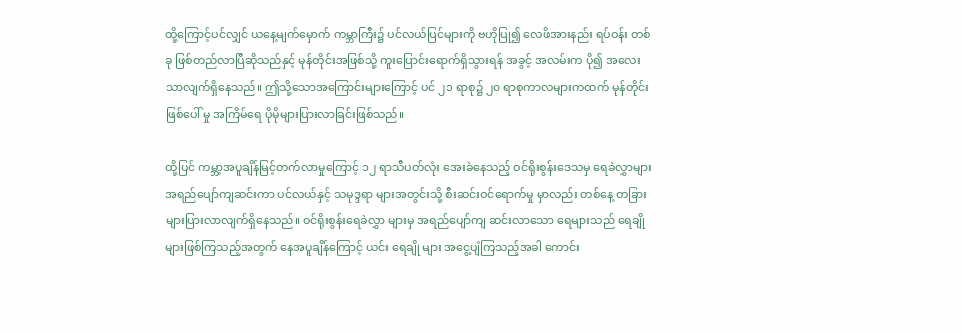ထို့ကြောင့်ပင်လျှင် ယနေ့မျက်မှောက် ကမ္ဘာကြီး၌ ပင်လယ်ပြင်များကို ဗဟိုပြု၍ လေဖိအားနည်း ရပ်ဝန်း တစ်ခု ဖြစ်တည်လာပြီဆိုသည်နှင့် မုန်တိုင်းအဖြစ်သို့ ကူးပြောင်းရောက်ရှိသွားရန် အခွင့် အလမ်းက ပို၍ အလေး သာလျက်ရှိနေသည်။ ဤသို့သောအကြောင်းများကြောင့် ပင် ၂၁ ရာစု၌ ၂၀ ရာစုကာလများကထက် မုန်တိုင်းဖြစ်ပေါ် မှု အကြိမ်ရေ ပိုမိုများပြားလာခြင်းဖြစ်သည်။

ထို့ပြင် ကမ္ဘာ့အပူချိန်မြင့်တက်လာမှုကြောင့် ၁၂ ရာသီပတ်လုံး အေးခဲနေသည့် ဝင်ရိုးစွန်းဒေသမှ ရေခဲလွှာများ အရည်ပျော်ကျဆင်းကာ ပင်လယ်နှင့် သမုဒ္ဒရာ များအတွင်းသို့ စီးဆင်းဝင်ရောက်မှု မှာလည်း တစ်နေ့ တခြား များပြားလာလျက်ရှိနေသည်။ ဝင်ရိုးစွန်းရေခဲလွှာ များမှ အရည်ပျော်ကျ ဆင်းလာသော ရေများသည် ရေချို များဖြစ်ကြသည့်အတွက် နေအပူချိန်ကြောင့် ယင်း ရေချို များ အငွေ့ပျံကြသည့်အခါ ကောင်း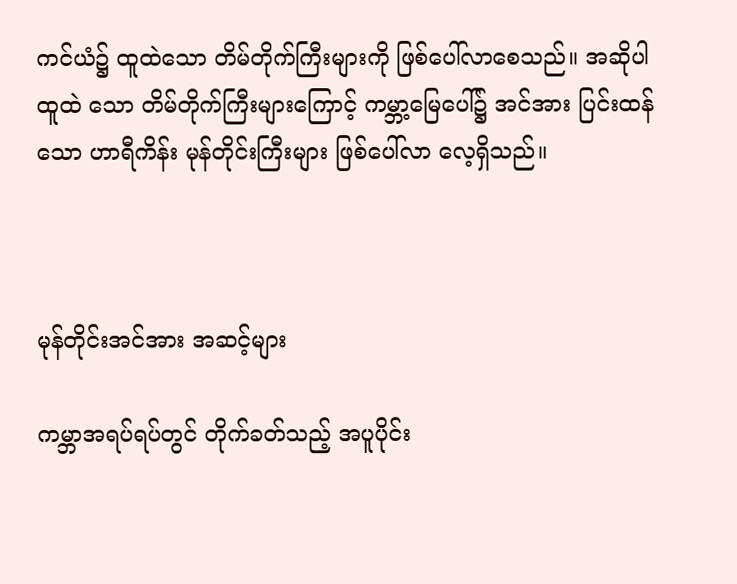ကင်ယံ၌ ထူထဲသော တိမ်တိုက်ကြီးများကို ဖြစ်ပေါ်လာစေသည်။ အဆိုပါ ထူထဲ သော တိမ်တိုက်ကြီးများကြောင့် ကမ္ဘာ့မြေပေါ်၌ အင်အား ပြင်းထန်သော ဟာရီကိန်း မုန်တိုင်းကြီးများ ဖြစ်ပေါ်လာ လေ့ရှိသည်။



မုန်တိုင်းအင်အား အဆင့်များ

ကမ္ဘာအရပ်ရပ်တွင် တိုက်ခတ်သည့် အပူပိုင်း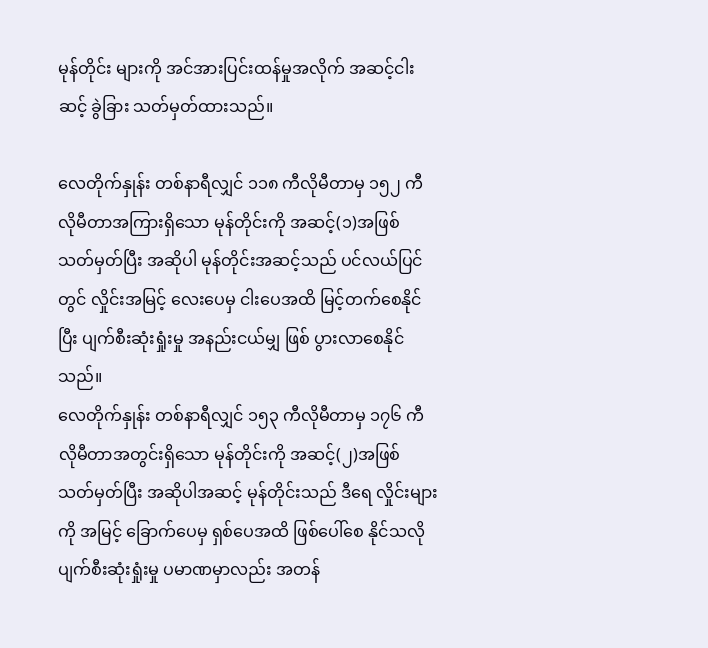မုန်တိုင်း များကို အင်အားပြင်းထန်မှုအလိုက် အဆင့်ငါးဆင့် ခွဲခြား သတ်မှတ်ထားသည်။

လေတိုက်နှုန်း တစ်နာရီလျှင် ၁၁၈ ကီလိုမီတာမှ ၁၅၂ ကီလိုမီတာအကြားရှိသော မုန်တိုင်းကို အဆင့်(၁)အဖြစ် သတ်မှတ်ပြီး အဆိုပါ မုန်တိုင်းအဆင့်သည် ပင်လယ်ပြင်တွင် လှိုင်းအမြင့် လေးပေမှ ငါးပေအထိ မြင့်တက်စေနိုင်ပြီး ပျက်စီးဆုံးရှုံးမှု အနည်းငယ်မျှ ဖြစ် ပွားလာစေနိုင်သည်။
လေတိုက်နှုန်း တစ်နာရီလျှင် ၁၅၃ ကီလိုမီတာမှ ၁၇၆ ကီလိုမီတာအတွင်းရှိသော မုန်တိုင်းကို အဆင့်(၂)အဖြစ် သတ်မှတ်ပြီး အဆိုပါအဆင့် မုန်တိုင်းသည် ဒီရေ လှိုင်းများကို အမြင့် ခြောက်ပေမှ ရှစ်ပေအထိ ဖြစ်ပေါ်စေ နိုင်သလို ပျက်စီးဆုံးရှုံးမှု ပမာဏမှာလည်း အတန်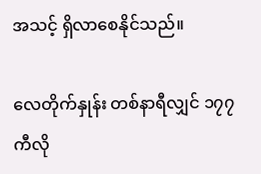အသင့် ရှိလာစေနိုင်သည်။

လေတိုက်နှုန်း တစ်နာရီလျှင် ၁၇၇ ကီလို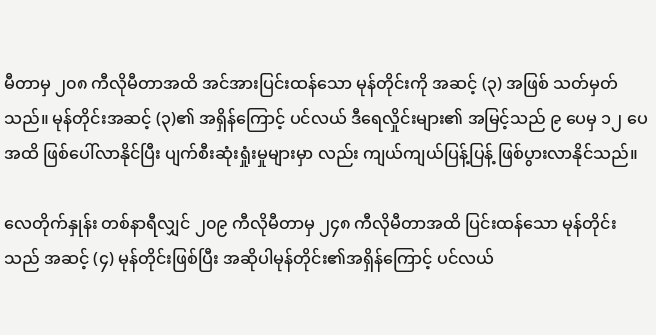မီတာမှ ၂၀၈ ကီလိုမီတာအထိ အင်အားပြင်းထန်သော မုန်တိုင်းကို အဆင့် (၃) အဖြစ် သတ်မှတ်သည်။ မုန်တိုင်းအဆင့် (၃)၏ အရှိန်ကြောင့် ပင်လယ် ဒီရေလှိုင်းများ၏ အမြင့်သည် ၉ ပေမှ ၁၂ ပေအထိ ဖြစ်ပေါ်လာနိုင်ပြီး ပျက်စီးဆုံးရှုံးမှုများမှာ လည်း ကျယ်ကျယ်ပြန့်ပြန့် ဖြစ်ပွားလာနိုင်သည်။

လေတိုက်နှုန်း တစ်နာရီလျှင် ၂၀၉ ကီလိုမီတာမှ ၂၄၈ ကီလိုမီတာအထိ ပြင်းထန်သော မုန်တိုင်း သည် အဆင့် (၄) မုန်တိုင်းဖြစ်ပြီး အဆိုပါမုန်တိုင်း၏အရှိန်ကြောင့် ပင်လယ်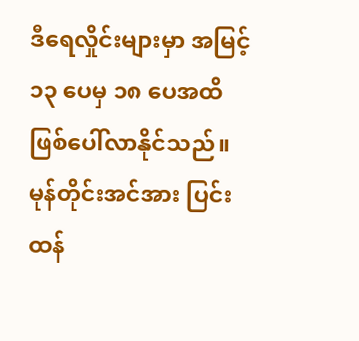ဒီရေလှိုင်းများမှာ အမြင့် ၁၃ ပေမှ ၁၈ ပေအထိ ဖြစ်ပေါ်လာနိုင်သည်။ မုန်တိုင်းအင်အား ပြင်းထန်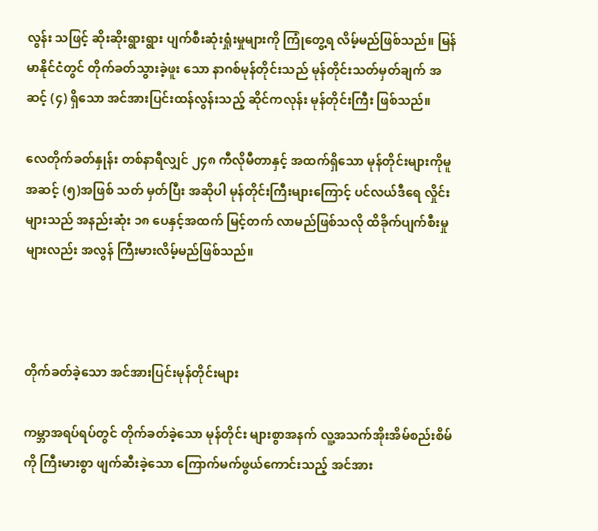လွန်း သဖြင့် ဆိုးဆိုးရွားရွား ပျက်စီးဆုံးရှုံးမှုများကို ကြုံတွေ့ရ လိမ့်မည်ဖြစ်သည်။ မြန်မာနိုင်ငံတွင် တိုက်ခတ်သွားခဲ့ဖူး သော နာဂစ်မုန်တိုင်းသည် မုန်တိုင်းသတ်မှတ်ချက် အဆင့် (၄) ရှိသော အင်အားပြင်းထန်လွန်းသည့် ဆိုင်ကလုန်း မုန်တိုင်းကြီး ဖြစ်သည်။

လေတိုက်ခတ်နှုန်း တစ်နာရီလျှင် ၂၄၈ ကီလိုမီတာနှင့် အထက်ရှိသော မုန်တိုင်းများကိုမူ အဆင့် (၅)အဖြစ် သတ် မှတ်ပြီး အဆိုပါ မုန်တိုင်းကြီးများကြောင့် ပင်လယ်ဒီရေ လှိုင်းများသည် အနည်းဆုံး ၁၈ ပေနှင့်အထက် မြင့်တက် လာမည်ဖြစ်သလို ထိခိုက်ပျက်စီးမှုများလည်း အလွန် ကြီးမားလိမ့်မည်ဖြစ်သည်။



တိုက်ခတ်ခဲ့သော အင်အားပြင်းမုန်တိုင်းများ

ကမ္ဘာအရပ်ရပ်တွင် တိုက်ခတ်ခဲ့သော မုန်တိုင်း များစွာအနက် လူ့အသက်အိုးအိမ်စည်းစိမ်ကို ကြီးမားစွာ ဖျက်ဆီးခဲ့သော ကြောက်မက်ဖွယ်ကောင်းသည့် အင်အား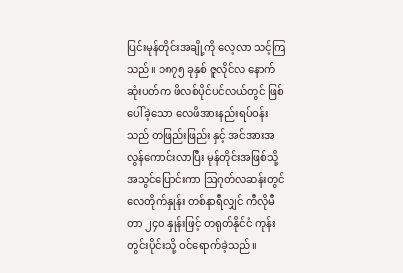ပြင်းမုန်တိုင်းအချို့ကို လေ့လာ သင့်ကြသည်။ ၁၈၇၅ ခုနှစ် ဇူလိုင်လ နောက်ဆုံးပတ်က ဖိလစ်ပိုင်ပင်လယ်တွင် ဖြစ် ပေါ်ခဲ့သော လေဖိအားနည်းရပ်ဝန်းသည် တဖြည်းဖြည်း နှင့် အင်အားအလွန်ကောင်းလာပြီး မုန်တိုင်းအဖြစ်သို့ အသွင်ပြောင်းကာ ဩဂုတ်လဆန်းတွင် လေတိုက်နှုန်း တစ်နာရီလျှင် ကီလိုမီတာ ၂၄၀ နှုန်းဖြင့် တရုတ်နိုင်ငံ ကုန်းတွင်းပိုင်းသို့ ဝင်ရောက်ခဲ့သည်။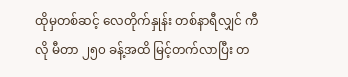ထိုမှတစ်ဆင့် လေတိုက်နှုန်း တစ်နာရီလျှင် ကီလို မီတာ ၂၅၀ ခန့်အထိ မြင့်တက်လာပြီး တ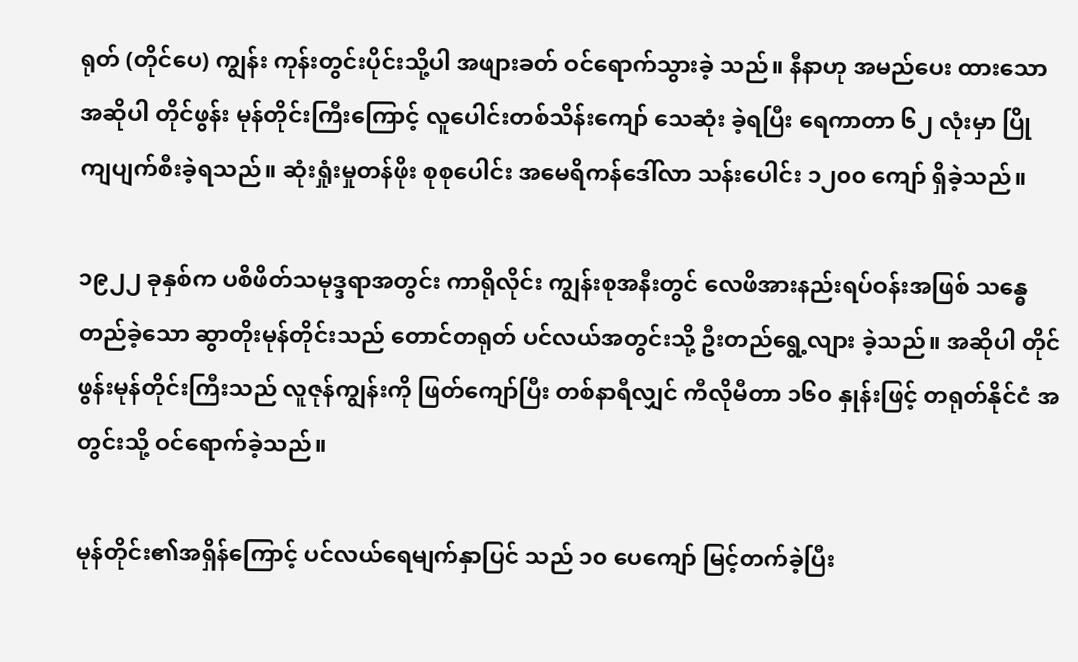ရုတ် (တိုင်ပေ) ကျွန်း ကုန်းတွင်းပိုင်းသို့ပါ အဖျားခတ် ဝင်ရောက်သွားခဲ့ သည်။ နီနာဟု အမည်ပေး ထားသော အဆိုပါ တိုင်ဖွန်း မုန်တိုင်းကြီးကြောင့် လူပေါင်းတစ်သိန်းကျော် သေဆုံး ခဲ့ရပြီး ရေကာတာ ၆၂ လုံးမှာ ပြိုကျပျက်စီးခဲ့ရသည်။ ဆုံးရှုံးမှုတန်ဖိုး စုစုပေါင်း အမေရိကန်ဒေါ်လာ သန်းပေါင်း ၁၂၀၀ ကျော် ရှိခဲ့သည်။

၁၉၂၂ ခုနှစ်က ပစိဖိတ်သမုဒ္ဒရာအတွင်း ကာရိုလိုင်း ကျွန်းစုအနီးတွင် လေဖိအားနည်းရပ်ဝန်းအဖြစ် သန္ဓေ တည်ခဲ့သော ဆွာတိုးမုန်တိုင်းသည် တောင်တရုတ် ပင်လယ်အတွင်းသို့ ဦးတည်ရွေ့လျား ခဲ့သည်။ အဆိုပါ တိုင်ဖွန်းမုန်တိုင်းကြီးသည် လူဇုန်ကျွန်းကို ဖြတ်ကျော်ပြီး တစ်နာရီလျှင် ကီလိုမီတာ ၁၆၀ နှုန်းဖြင့် တရုတ်နိုင်ငံ အတွင်းသို့ ဝင်ရောက်ခဲ့သည်။

မုန်တိုင်း၏အရှိန်ကြောင့် ပင်လယ်ရေမျက်နှာပြင် သည် ၁၀ ပေကျော် မြင့်တက်ခဲ့ပြီး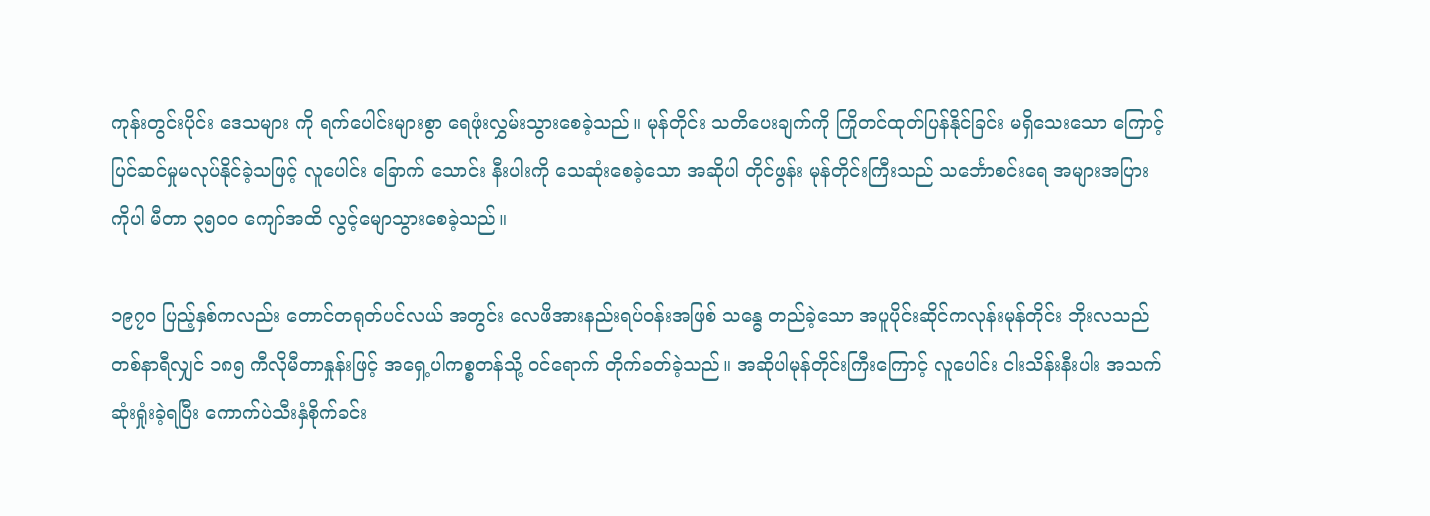ကုန်းတွင်းပိုင်း ဒေသများ ကို ရက်ပေါင်းများစွာ ရေဖုံးလွှမ်းသွားစေခဲ့သည်။ မုန်တိုင်း သတိပေးချက်ကို ကြိုတင်ထုတ်ပြန်နိုင်ခြင်း မရှိသေးသော ကြောင့် ပြင်ဆင်မှုမလုပ်နိုင်ခဲ့သဖြင့် လူပေါင်း ခြောက် သောင်း နီးပါးကို သေဆုံးစေခဲ့သော အဆိုပါ တိုင်ဖွန်း မုန်တိုင်းကြီးသည် သင်္ဘောစင်းရေ အများအပြားကိုပါ မီတာ ၃၅၀၀ ကျော်အထိ လွင့်မျောသွားစေခဲ့သည်။

၁၉၇၀ ပြည့်နှစ်ကလည်း တောင်တရုတ်ပင်လယ် အတွင်း လေဖိအားနည်းရပ်ဝန်းအဖြစ် သန္ဓေ တည်ခဲ့သော အပူပိုင်းဆိုင်ကလုန်းမုန်တိုင်း ဘိုးလသည် တစ်နာရီလျှင် ၁၈၅ ကီလိုမီတာနှုန်းဖြင့် အရှေ့ပါကစ္စတန်သို့ ဝင်ရောက် တိုက်ခတ်ခဲ့သည်။ အဆိုပါမုန်တိုင်းကြီးကြောင့် လူပေါင်း ငါးသိန်းနီးပါး အသက်ဆုံးရှုံးခဲ့ရပြီး ကောက်ပဲသီးနှံစိုက်ခင်း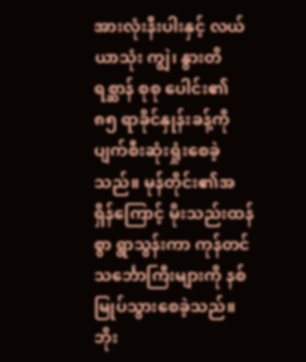အားလုံးနီးပါးနှင့် လယ်ယာသုံး ကျွဲ၊ နွားတိရစ္ဆာန် စုစု ပေါင်း၏ ၈၅ ရာခိုင်နှုန်းခန့်ကို ပျက်စီးဆုံးရှုံးစေခဲ့သည်။ မုန်တိုင်း၏အရှိန်ကြောင့် မိုးသည်းထန်စွာ ရွာသွန်းကာ ကုန်တင်သင်္ဘောကြီးများကို နစ်မြုပ်သွားစေခဲ့သည်။ ဘိုး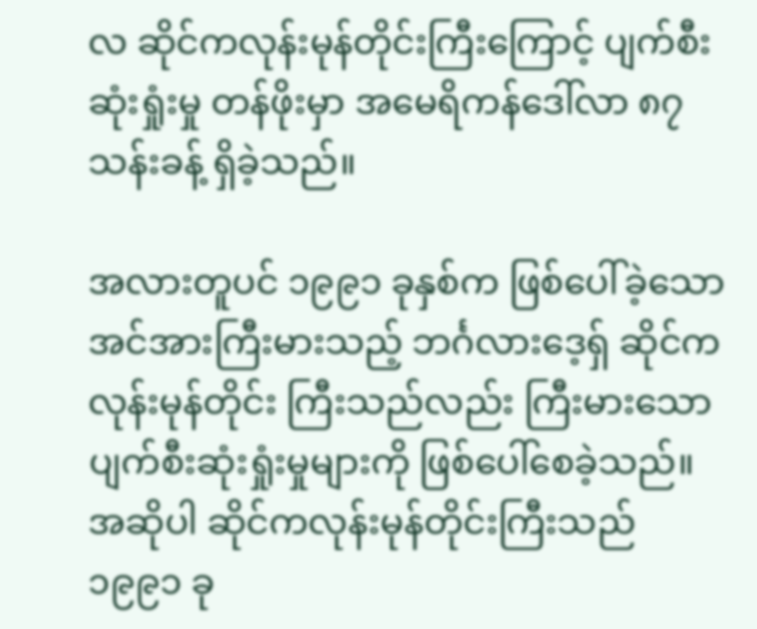လ ဆိုင်ကလုန်းမုန်တိုင်းကြီးကြောင့် ပျက်စီးဆုံးရှုံးမှု တန်ဖိုးမှာ အမေရိကန်ဒေါ်လာ ၈၇ သန်းခန့် ရှိခဲ့သည်။

အလားတူပင် ၁၉၉၁ ခုနှစ်က ဖြစ်ပေါ်ခဲ့သော အင်အားကြီးမားသည့် ဘင်္ဂလားဒေ့ရှ် ဆိုင်က လုန်းမုန်တိုင်း ကြီးသည်လည်း ကြီးမားသော ပျက်စီးဆုံးရှုံးမှုများကို ဖြစ်ပေါ်စေခဲ့သည်။ အဆိုပါ ဆိုင်ကလုန်းမုန်တိုင်းကြီးသည် ၁၉၉၁ ခု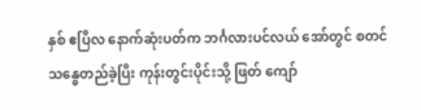နှစ် ဧပြီလ နောက်ဆုံးပတ်က ဘင်္ဂလားပင်လယ် အော်တွင် စတင် သန္ဓေတည်ခဲ့ပြီး ကုန်းတွင်းပိုင်းသို့ ဖြတ် ကျော်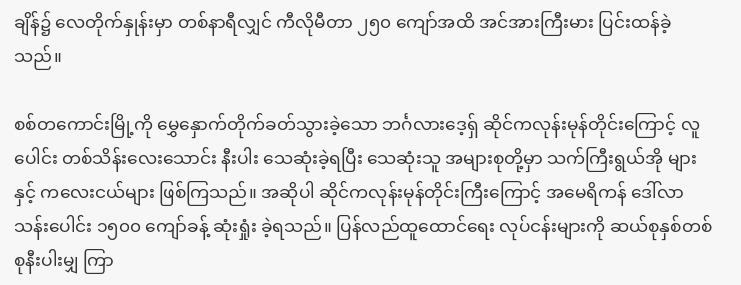ချိန်၌ လေတိုက်နှုန်းမှာ တစ်နာရီလျှင် ကီလိုမီတာ ၂၅၀ ကျော်အထိ အင်အားကြီးမား ပြင်းထန်ခဲ့သည်။

စစ်တကောင်းမြို့ကို မွှေနှောက်တိုက်ခတ်သွားခဲ့သော ဘင်္ဂလားဒေ့ရှ် ဆိုင်ကလုန်းမုန်တိုင်းကြောင့် လူပေါင်း တစ်သိန်းလေးသောင်း နီးပါး သေဆုံးခဲ့ရပြီး သေဆုံးသူ အများစုတို့မှာ သက်ကြီးရွယ်အို များနှင့် ကလေးငယ်များ ဖြစ်ကြသည်။ အဆိုပါ ဆိုင်ကလုန်းမုန်တိုင်းကြီးကြောင့် အမေရိကန် ဒေါ်လာ သန်းပေါင်း ၁၅၀၀ ကျော်ခန့် ဆုံးရှုံး ခဲ့ရသည်။ ပြန်လည်ထူထောင်ရေး လုပ်ငန်းများကို ဆယ်စုနှစ်တစ်စုနီးပါးမျှ ကြာ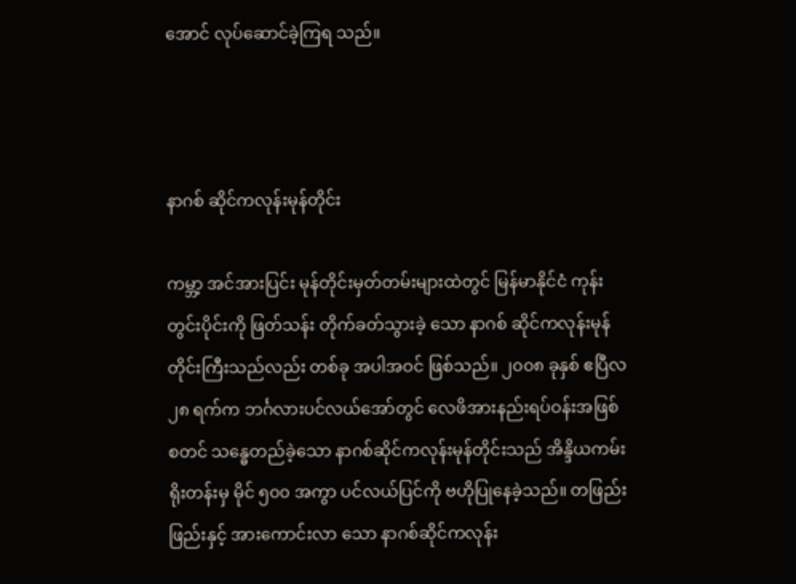အောင် လုပ်ဆောင်ခဲ့ကြရ သည်။



နာဂစ် ဆိုင်ကလုန်းမုန်တိုင်း

ကမ္ဘာ့ အင်အားပြင်း မုန်တိုင်းမှတ်တမ်းများထဲတွင် မြန်မာနိုင်ငံ ကုန်းတွင်းပိုင်းကို ဖြတ်သန်း တိုက်ခတ်သွားခဲ့ သော နာဂစ် ဆိုင်ကလုန်းမုန်တိုင်းကြီးသည်လည်း တစ်ခု အပါအဝင် ဖြစ်သည်။ ၂၀၀၈ ခုနှစ် ဧပြီလ ၂၈ ရက်က ဘင်္ဂလားပင်လယ်အော်တွင် လေဖိအားနည်းရပ်ဝန်းအဖြစ် စတင် သန္ဓေတည်ခဲ့သော နာဂစ်ဆိုင်ကလုန်းမုန်တိုင်းသည် အိန္ဒိယကမ်းရိုးတန်းမှ မိုင် ၅၀၀ အကွာ ပင်လယ်ပြင်ကို ဗဟိုပြုနေခဲ့သည်။ တဖြည်းဖြည်းနှင့် အားကောင်းလာ သော နာဂစ်ဆိုင်ကလုန်း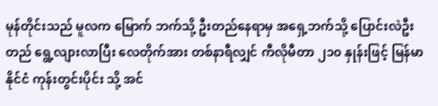မုန်တိုင်းသည် မူလက မြောက် ဘက်သို့ ဦးတည်နေရာမှ အရှေ့ဘက်သို့ ပြောင်းလဲဦးတည် ရွေ့လျားလာပြီး လေတိုက်အား တစ်နာရီလျှင် ကီလိုမီတာ ၂၁၀ နှုန်းဖြင့် မြန်မာနိုင်ငံ ကုန်းတွင်းပိုင်း သို့ အင်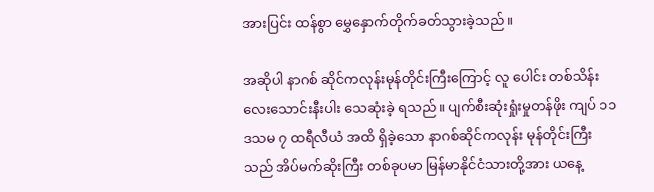အားပြင်း ထန်စွာ မွှေနှောက်တိုက်ခတ်သွားခဲ့သည်။

အဆိုပါ နာဂစ် ဆိုင်ကလုန်းမုန်တိုင်းကြီးကြောင့် လူ ပေါင်း တစ်သိန်းလေးသောင်းနီးပါး သေဆုံးခဲ့ ရသည်။ ပျက်စီးဆုံးရှုံးမှုတန်ဖိုး ကျပ် ၁၁ ဒသမ ၇ ထရီလီယံ အထိ ရှိခဲ့သော နာဂစ်ဆိုင်ကလုန်း မုန်တိုင်းကြီးသည် အိပ်မက်ဆိုးကြီး တစ်ခုပမာ မြန်မာနိုင်ငံသားတို့အား ယနေ့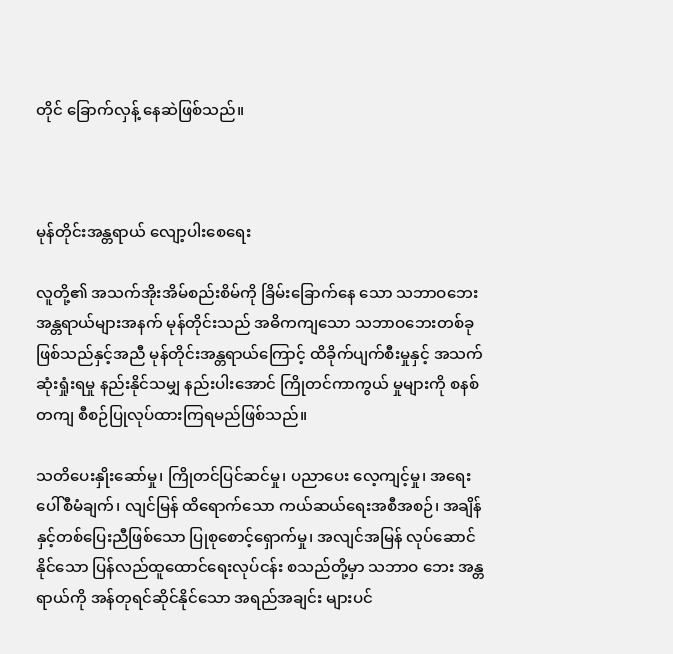တိုင် ခြောက်လှန့် နေဆဲဖြစ်သည်။



မုန်တိုင်းအန္တရာယ် လျော့ပါးစေရေး

လူတို့၏ အသက်အိုးအိမ်စည်းစိမ်ကို ခြိမ်းခြောက်နေ သော သဘာဝဘေးအန္တရာယ်များအနက် မုန်တိုင်းသည် အဓိကကျသော သဘာဝဘေးတစ်ခု ဖြစ်သည်နှင့်အညီ မုန်တိုင်းအန္တရာယ်ကြောင့် ထိခိုက်ပျက်စီးမှုနှင့် အသက် ဆုံးရှုံးရမှု နည်းနိုင်သမျှ နည်းပါးအောင် ကြိုတင်ကာကွယ် မှုများကို စနစ်တကျ စီစဉ်ပြုလုပ်ထားကြရမည်ဖြစ်သည်။

သတိပေးနှိုးဆော်မှု၊ ကြိုတင်ပြင်ဆင်မှု၊ ပညာပေး လေ့ကျင့်မှု၊ အရေးပေါ်စီမံချက်၊ လျင်မြန် ထိရောက်သော ကယ်ဆယ်ရေးအစီအစဉ်၊ အချိန်နှင့်တစ်ပြေးညီဖြစ်သော ပြုစုစောင့်ရှောက်မှု၊ အလျင်အမြန် လုပ်ဆောင်နိုင်သော ပြန်လည်ထူထောင်ရေးလုပ်ငန်း စသည်တို့မှာ သဘာဝ ဘေး အန္တရာယ်ကို အန်တုရင်ဆိုင်နိုင်သော အရည်အချင်း များပင်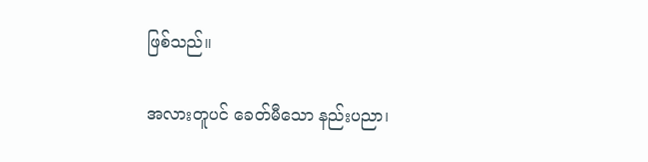ဖြစ်သည်။

အလားတူပင် ခေတ်မီသော နည်းပညာ၊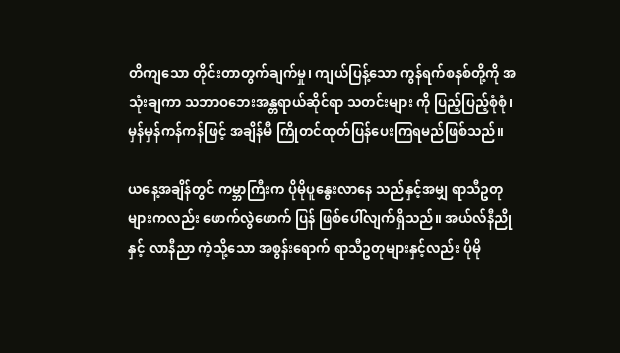တိကျသော တိုင်းတာတွက်ချက်မှု၊ ကျယ်ပြန့်သော ကွန်ရက်စနစ်တို့ကို အသုံးချကာ သဘာဝဘေးအန္တရာယ်ဆိုင်ရာ သတင်းများ ကို ပြည့်ပြည့်စုံစုံ၊ မှန်မှန်ကန်ကန်ဖြင့် အချိန်မီ ကြိုတင်ထုတ်ပြန်ပေးကြရမည်ဖြစ်သည်။

ယနေ့အချိန်တွင် ကမ္ဘာကြီးက ပိုမိုပူနွေးလာနေ သည်နှင့်အမျှ ရာသီဥတုများကလည်း ဖောက်လွဲဖောက် ပြန် ဖြစ်ပေါ်လျက်ရှိသည်။ အယ်လ်နီညိုနှင့် လာနီညာ ကဲ့သို့သော အစွန်းရောက် ရာသီဥတုများနှင့်လည်း ပိုမို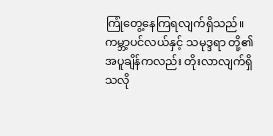ကြုံတွေ့နေကြရလျက်ရှိသည်။ ကမ္ဘာ့ပင်လယ်နှင့် သမုဒ္ဒရာ တို့၏ အပူချိန်ကလည်း တိုးလာလျက်ရှိသလို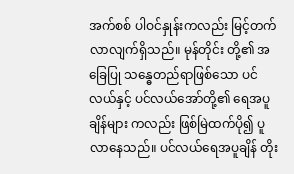အက်စစ် ပါဝင်နှုန်းကလည်း မြင့်တက်လာလျက်ရှိသည်။ မုန်တိုင်း တို့၏ အခြေပြု သန္ဓေတည်ရာဖြစ်သော ပင်လယ်နှင့် ပင်လယ်အော်တို့၏ ရေအပူချိန်များ ကလည်း ဖြစ်မြဲထက်ပို၍ ပူလာနေသည်။ ပင်လယ်ရေအပူချိန် တိုး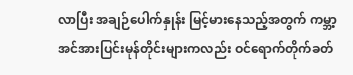လာပြီး အချဉ်ပေါက်နှုန်း မြင့်မားနေသည့်အတွက် ကမ္ဘာ့အင်အားပြင်းမုန်တိုင်းများကလည်း ဝင်ရောက်တိုက်ခတ်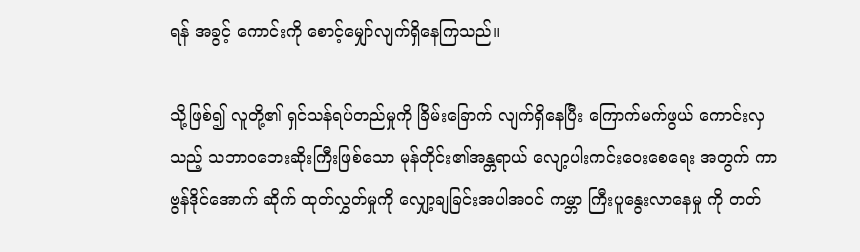ရန် အခွင့် ကောင်းကို စောင့်မျှော်လျက်ရှိနေကြသည်။

သို့ဖြစ်၍ လူတို့၏ ရှင်သန်ရပ်တည်မှုကို ခြိမ်းခြောက် လျက်ရှိနေပြီး ကြောက်မက်ဖွယ် ကောင်းလှ သည့် သဘာဝဘေးဆိုးကြီးဖြစ်သော မုန်တိုင်း၏အန္တရာယ် လျော့ပါးကင်းဝေးစေရေး အတွက် ကာဗွန်ဒိုင်အောက် ဆိုက် ထုတ်လွှတ်မှုကို လျှော့ချခြင်းအပါအဝင် ကမ္ဘာ ကြီးပူနွေးလာနေမှု ကို တတ်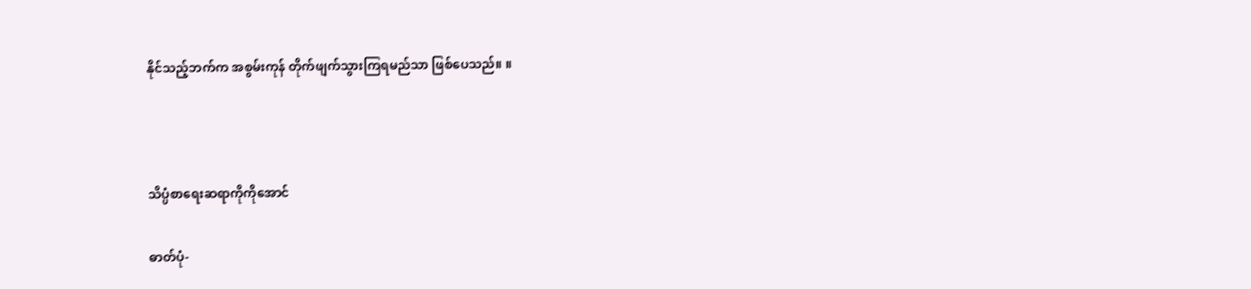နိုင်သည့်ဘက်က အစွမ်းကုန် တိုက်ဖျက်သွားကြရမည်သာ ဖြစ်ပေသည်။ ။



သိပ္ပံစာရေးဆရာကိုကိုအောင်

ဓာတ်ပုံ-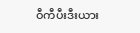ဝီကီပီးဒီးယား